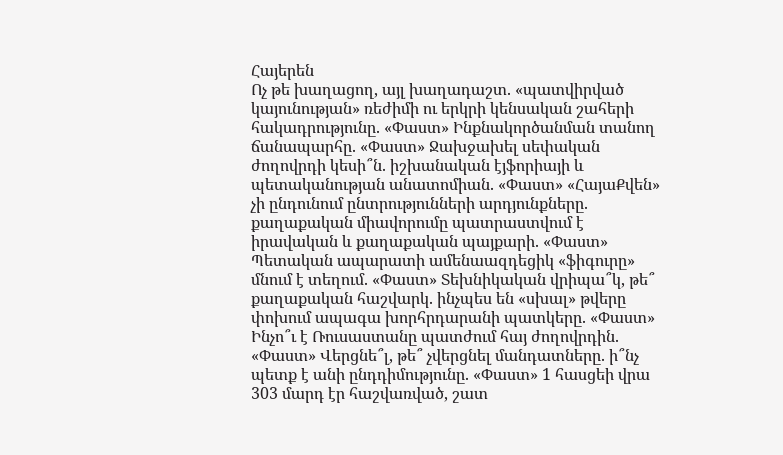Հայերեն
Ոչ թե խաղացող, այլ խաղադաշտ. «պատվիրված կայունության» ռեժիմի ու երկրի կենսական շահերի հակադրությունը. «Փաստ» Ինքնակործանման տանող ճանապարհը. «Փաստ» Ջախջախել սեփական ժողովրդի կեսի՞ն. իշխանական էյֆորիայի և պետականության անատոմիան. «Փաստ» «ՀայաՔվեն» չի ընդունում ընտրությունների արդյունքները. քաղաքական միավորումը պատրաստվում է իրավական և քաղաքական պայքարի. «Փաստ» Պետական ապարատի ամենաազդեցիկ «ֆիգուրը» մնում է տեղում. «Փաստ» Տեխնիկական վրիպա՞կ, թե՞ քաղաքական հաշվարկ. ինչպես են «սխալ» թվերը փոխում ապագա խորհրդարանի պատկերը. «Փաստ» Ինչո՞ւ է Ռուսաստանը պատժում հայ ժողովրդին. «Փաստ» Վերցնե՞լ, թե՞ չվերցնել մանդատները. ի՞նչ պետք է անի ընդդիմությունը. «Փաստ» 1 հասցեի վրա 303 մարդ էր հաշվառված, շատ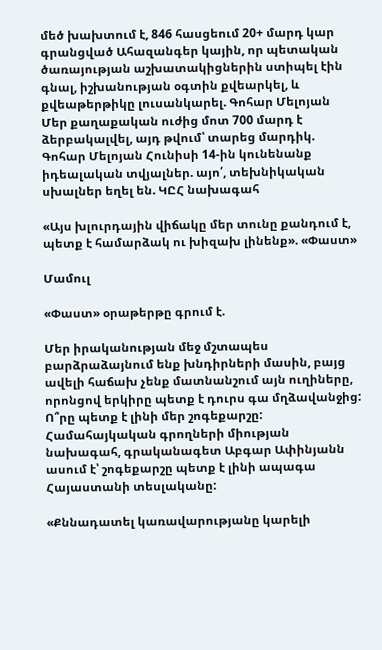մեծ խախտում է, 846 հասցեում 20+ մարդ կար գրանցված Ահազանգեր կային, որ պետական ծառայության աշխատակիցներին ստիպել էին գնալ, իշխանության օգտին քվեարկել, և քվեաթերթիկը լուսանկարել. Գոհար Մելոյան Մեր քաղաքական ուժից մոտ 700 մարդ է ձերբակալվել, այդ թվում՝ տարեց մարդիկ. Գոհար Մելոյան Հունիսի 14-ին կունենանք իդեալական տվյալներ. այո՛, տեխնիկական սխալներ եղել են. ԿԸՀ նախագահ

«Այս խլուրդային վիճակը մեր տունը քանդում է, պետք է համարձակ ու խիզախ լինենք». «Փաստ»

Մամուլ

«Փաստ» օրաթերթը գրում է.

Մեր իրականության մեջ մշտապես բարձրաձայնում ենք խնդիրների մասին, բայց ավելի հաճախ չենք մատնանշում այն ուղիները, որոնցով երկիրը պետք է դուրս գա մղձավանջից: Ո՞րը պետք է լինի մեր շոգեքարշը: Համահայկական գրողների միության նախագահ, գրականագետ Աբգար Ափինյանն ասում է՝ շոգեքարշը պետք է լինի ապագա Հայաստանի տեսլականը:

«Քննադատել կառավարությանը կարելի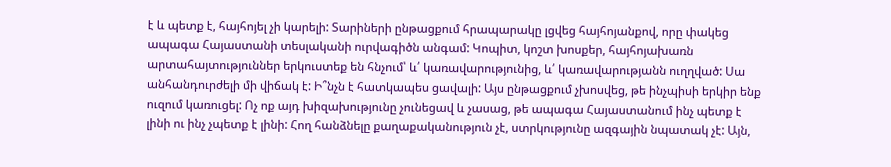է և պետք է, հայհոյել չի կարելի: Տարիների ընթացքում հրապարակը լցվեց հայհոյանքով, որը փակեց ապագա Հայաստանի տեսլականի ուրվագիծն անգամ: Կոպիտ, կոշտ խոսքեր, հայհոյախառն արտահայտություններ երկուստեք են հնչում՝ և՛ կառավարությունից, և՛ կառավարությանն ուղղված: Սա անհանդուրժելի մի վիճակ է: Ի՞նչն է հատկապես ցավալի: Այս ընթացքում չխոսվեց, թե ինչպիսի երկիր ենք ուզում կառուցել: Ոչ ոք այդ խիզախությունը չունեցավ և չասաց, թե ապագա Հայաստանում ինչ պետք է լինի ու ինչ չպետք է լինի: Հող հանձնելը քաղաքականություն չէ, ստրկությունը ազգային նպատակ չէ: Այն,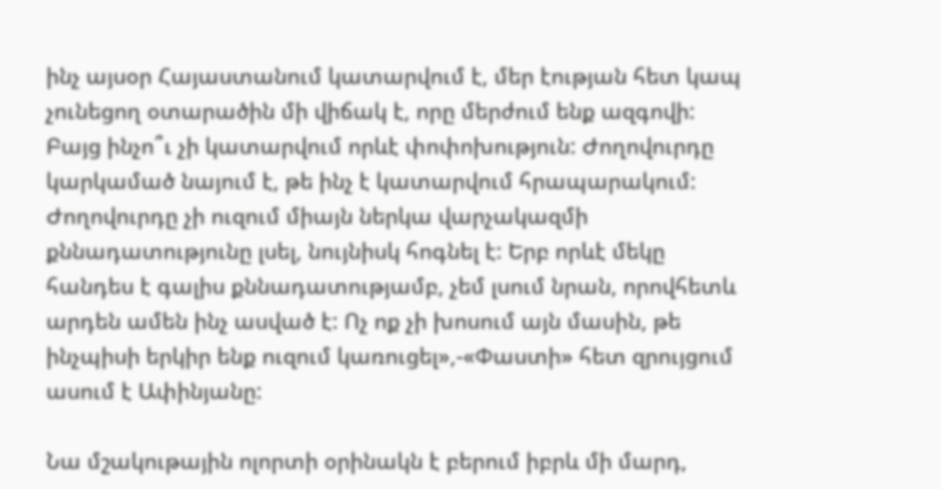ինչ այսօր Հայաստանում կատարվում է, մեր էության հետ կապ չունեցող օտարածին մի վիճակ է, որը մերժում ենք ազգովի: Բայց ինչո՞ւ չի կատարվում որևէ փոփոխություն: Ժողովուրդը կարկամած նայում է, թե ինչ է կատարվում հրապարակում: Ժողովուրդը չի ուզում միայն ներկա վարչակազմի քննադատությունը լսել, նույնիսկ հոգնել է: Երբ որևէ մեկը հանդես է գալիս քննադատությամբ, չեմ լսում նրան, որովհետև արդեն ամեն ինչ ասված է: Ոչ ոք չի խոսում այն մասին, թե ինչպիսի երկիր ենք ուզում կառուցել»,-«Փաստի» հետ զրույցում ասում է Ափինյանը:

Նա մշակութային ոլորտի օրինակն է բերում իբրև մի մարդ,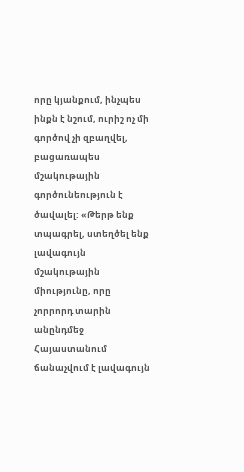որը կյանքում, ինչպես ինքն է նշում, ուրիշ ոչ մի գործով չի զբաղվել, բացառապես մշակութային գործունեություն է ծավալել: «Թերթ ենք տպագրել, ստեղծել ենք լավագույն մշակութային միությունը, որը չորրորդ տարին անընդմեջ Հայաստանում ճանաչվում է լավագույն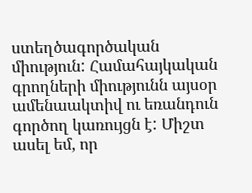ստեղծագործական միություն: Համահայկական գրողների միությունն այսօր ամենաակտիվ ու եռանդուն գործող կառույցն է: Միշտ ասել եմ, որ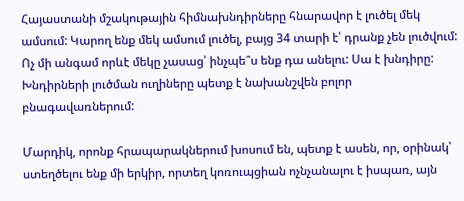Հայաստանի մշակութային հիմնախնդիրները հնարավոր է լուծել մեկ ամսում: Կարող ենք մեկ ամսում լուծել, բայց 34 տարի է՝ դրանք չեն լուծվում: Ոչ մի անգամ որևէ մեկը չասաց՝ ինչպե՞ս ենք դա անելու: Սա է խնդիրը: Խնդիրների լուծման ուղիները պետք է նախանշվեն բոլոր բնագավառներում:

Մարդիկ, որոնք հրապարակներում խոսում են, պետք է ասեն, որ, օրինակ՝ ստեղծելու ենք մի երկիր, որտեղ կոռուպցիան ոչնչանալու է իսպառ, այն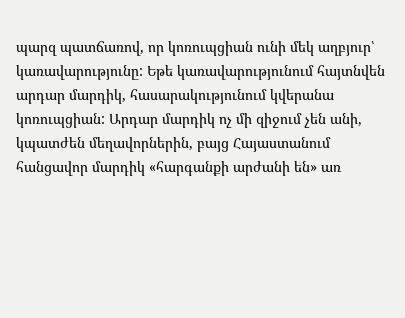պարզ պատճառով, որ կոռուպցիան ունի մեկ աղբյուր՝ կառավարությունը: Եթե կառավարությունում հայտնվեն արդար մարդիկ, հասարակությունում կվերանա կոռուպցիան: Արդար մարդիկ ոչ մի զիջում չեն անի, կպատժեն մեղավորներին, բայց Հայաստանում հանցավոր մարդիկ «հարգանքի արժանի են» առ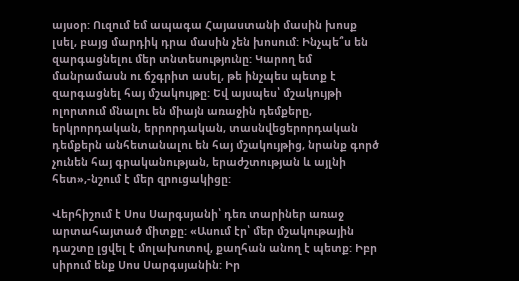այսօր: Ուզում եմ ապագա Հայաստանի մասին խոսք լսել, բայց մարդիկ դրա մասին չեն խոսում: Ինչպե՞ս են զարգացնելու մեր տնտեսությունը: Կարող եմ մանրամասն ու ճշգրիտ ասել, թե ինչպես պետք է զարգացնել հայ մշակույթը: Եվ այսպես՝ մշակույթի ոլորտում մնալու են միայն առաջին դեմքերը, երկրորդական, երրորդական, տասնվեցերորդական դեմքերն անհետանալու են հայ մշակույթից, նրանք գործ չունեն հայ գրականության, երաժշտության և այլնի հետ»,-նշում է մեր զրուցակիցը:

Վերհիշում է Սոս Սարգսյանի՝ դեռ տարիներ առաջ արտահայտած միտքը: «Ասում էր՝ մեր մշակութային դաշտը լցվել է մոլախոտով, քաղհան անող է պետք: Իբր սիրում ենք Սոս Սարգսյանին: Իր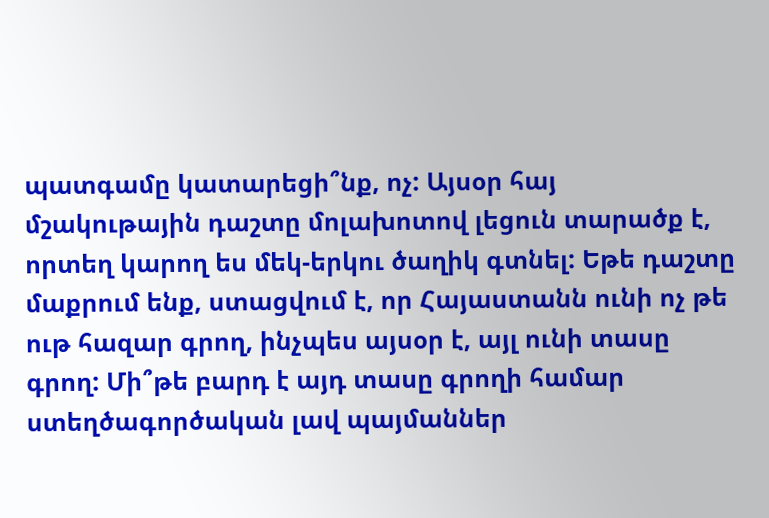պատգամը կատարեցի՞նք, ոչ: Այսօր հայ մշակութային դաշտը մոլախոտով լեցուն տարածք է, որտեղ կարող ես մեկ-երկու ծաղիկ գտնել: Եթե դաշտը մաքրում ենք, ստացվում է, որ Հայաստանն ունի ոչ թե ութ հազար գրող, ինչպես այսօր է, այլ ունի տասը գրող: Մի՞թե բարդ է այդ տասը գրողի համար ստեղծագործական լավ պայմաններ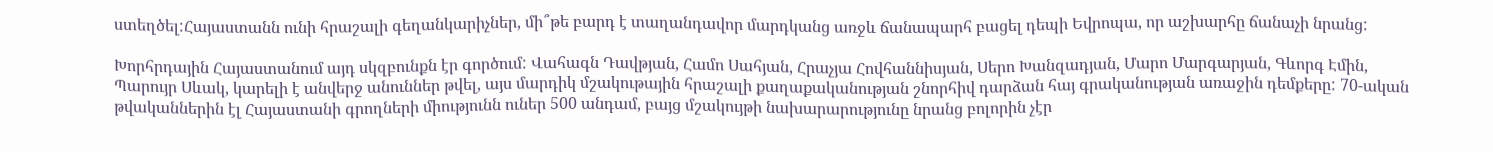ստեղծել:Հայաստանն ունի հրաշալի գեղանկարիչներ, մի՞թե բարդ է տաղանդավոր մարդկանց առջև ճանապարհ բացել դեպի Եվրոպա, որ աշխարհը ճանաչի նրանց:

Խորհրդային Հայաստանում այդ սկզբունքն էր գործում: Վահագն Դավթյան, Համո Սահյան, Հրաչյա Հովհաննիսյան, Սերո Խանզադյան, Մարո Մարգարյան, Գևորգ Էմին, Պարույր Սևակ, կարելի է անվերջ անուններ թվել, այս մարդիկ մշակութային հրաշալի քաղաքականության շնորհիվ դարձան հայ գրականության առաջին դեմքերը: 70-ական թվականներին էլ Հայաստանի գրողների միությունն ուներ 500 անդամ, բայց մշակույթի նախարարությունը նրանց բոլորին չէր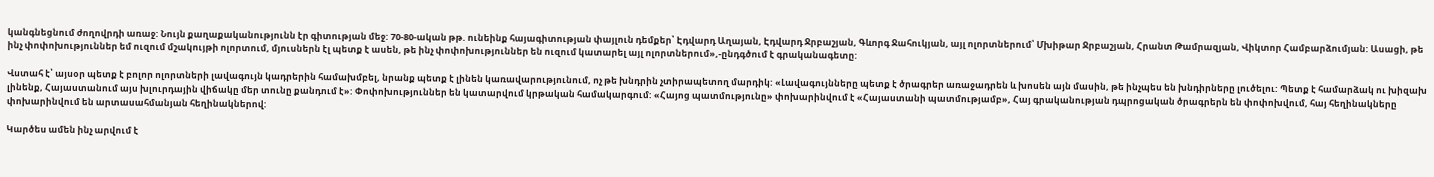կանգնեցնում ժողովրդի առաջ: Նույն քաղաքականությունն էր գիտության մեջ: 70-80-ական թթ. ունեինք հայագիտության փայլուն դեմքեր՝ Էդվարդ Աղայան, Էդվարդ Ջրբաշյան, Գևորգ Ջահուկյան, այլ ոլորտներում՝ Մխիթար Ջրբաշյան, Հրանտ Թամրազյան, Վիկտոր Համբարձումյան: Ասացի, թե ինչ փոփոխություններ եմ ուզում մշակույթի ոլորտում, մյուսներն էլ պետք է ասեն, թե ինչ փոփոխություններ են ուզում կատարել այլ ոլորտներում»,-ընդգծում է գրականագետը:

Վստահ է՝ այսօր պետք է բոլոր ոլորտների լավագույն կադրերին համախմբել, նրանք պետք է լինեն կառավարությունում, ոչ թե խնդրին չտիրապետող մարդիկ: «Լավագույնները պետք է ծրագրեր առաջադրեն և խոսեն այն մասին, թե ինչպես են խնդիրները լուծելու: Պետք է համարձակ ու խիզախ լինենք, Հայաստանում այս խլուրդային վիճակը մեր տունը քանդում է»: Փոփոխություններ են կատարվում կրթական համակարգում: «Հայոց պատմությունը» փոխարինվում է «Հայաստանի պատմությամբ», Հայ գրականության դպրոցական ծրագրերն են փոփոխվում, հայ հեղինակները փոխարինվում են արտասահմանյան հեղինակներով:

Կարծես ամեն ինչ արվում է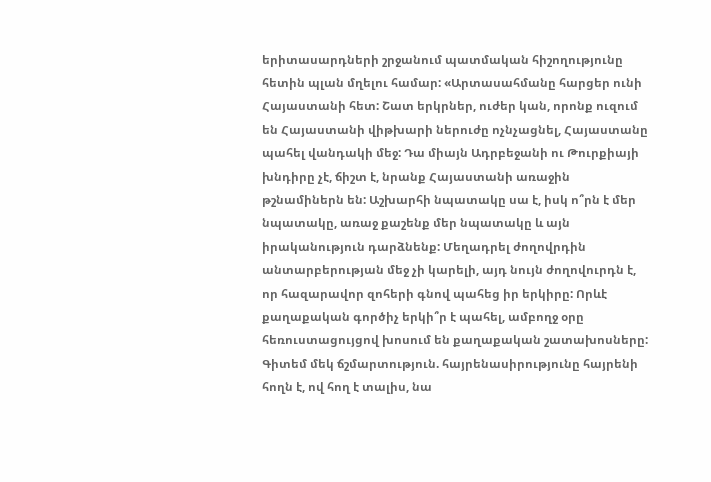երիտասարդների շրջանում պատմական հիշողությունը հետին պլան մղելու համար: «Արտասահմանը հարցեր ունի Հայաստանի հետ: Շատ երկրներ, ուժեր կան, որոնք ուզում են Հայաստանի վիթխարի ներուժը ոչնչացնել, Հայաստանը պահել վանդակի մեջ: Դա միայն Ադրբեջանի ու Թուրքիայի խնդիրը չէ, ճիշտ է, նրանք Հայաստանի առաջին թշնամիներն են: Աշխարհի նպատակը սա է, իսկ ո՞րն է մեր նպատակը, առաջ քաշենք մեր նպատակը և այն իրականություն դարձնենք: Մեղադրել ժողովրդին անտարբերության մեջ չի կարելի, այդ նույն ժողովուրդն է, որ հազարավոր զոհերի գնով պահեց իր երկիրը: Որևէ քաղաքական գործիչ երկի՞ր է պահել, ամբողջ օրը հեռուստացույցով խոսում են քաղաքական շատախոսները: Գիտեմ մեկ ճշմարտություն. հայրենասիրությունը հայրենի հողն է, ով հող է տալիս, նա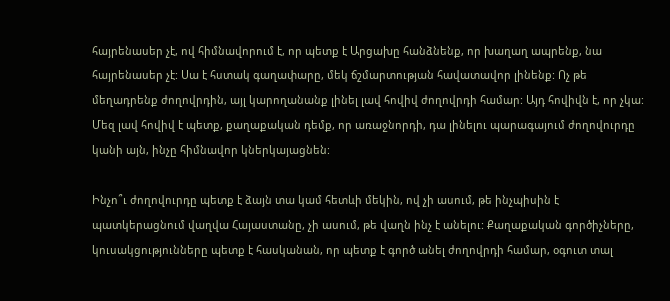հայրենասեր չէ, ով հիմնավորում է, որ պետք է Արցախը հանձնենք, որ խաղաղ ապրենք, նա հայրենասեր չէ: Սա է հստակ գաղափարը, մեկ ճշմարտության հավատավոր լինենք: Ոչ թե մեղադրենք ժողովրդին, այլ կարողանանք լինել լավ հովիվ ժողովրդի համար: Այդ հովիվն է, որ չկա: Մեզ լավ հովիվ է պետք, քաղաքական դեմք, որ առաջնորդի, դա լինելու պարագայում ժողովուրդը կանի այն, ինչը հիմնավոր կներկայացնեն:

Ինչո՞ւ ժողովուրդը պետք է ձայն տա կամ հետևի մեկին, ով չի ասում, թե ինչպիսին է պատկերացնում վաղվա Հայաստանը, չի ասում, թե վաղն ինչ է անելու: Քաղաքական գործիչները, կուսակցությունները պետք է հասկանան, որ պետք է գործ անել ժողովրդի համար, օգուտ տալ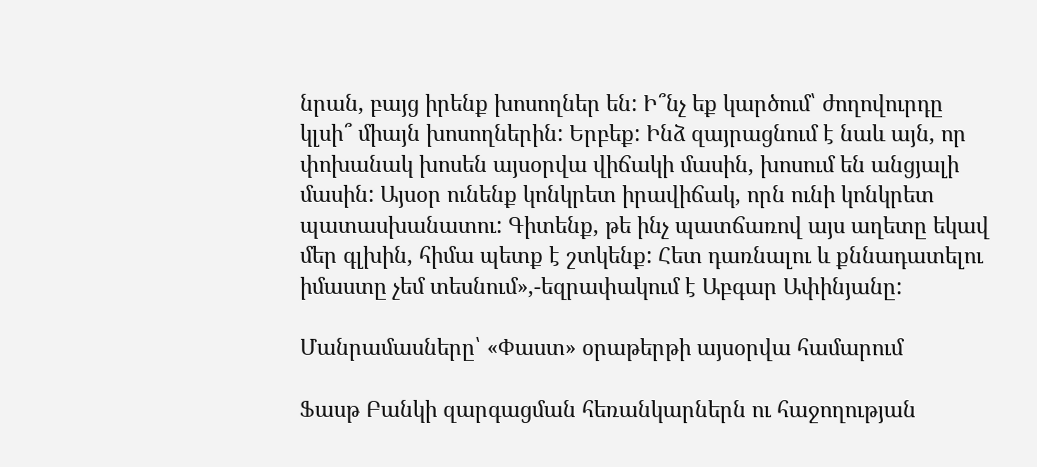նրան, բայց իրենք խոսողներ են: Ի՞նչ եք կարծում՝ ժողովուրդը կլսի՞ միայն խոսողներին: Երբեք: Ինձ զայրացնում է նաև այն, որ փոխանակ խոսեն այսօրվա վիճակի մասին, խոսում են անցյալի մասին: Այսօր ունենք կոնկրետ իրավիճակ, որն ունի կոնկրետ պատասխանատու: Գիտենք, թե ինչ պատճառով այս աղետը եկավ մեր գլխին, հիմա պետք է շտկենք: Հետ դառնալու և քննադատելու իմաստը չեմ տեսնում»,-եզրափակում է Աբգար Ափինյանը:

Մանրամասները՝ «Փաստ» օրաթերթի այսօրվա համարում

Ֆասթ Բանկի զարգացման հեռանկարներն ու հաջողության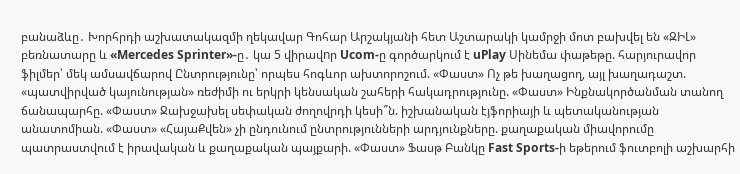բանաձևը․ Խորհրդի աշխատակազմի ղեկավար Գոհար Արշակյանի հետ Աշտարակի կամրջի մոտ բախվել են «ԶԻԼ» բեռնատարը և «Mercedes Sprinter»-ը․ կա 5 վիրավnր Ucom-ը գործարկում է uPlay Սինեմա փաթեթը. հարյուրավոր ֆիլմեր՝ մեկ ամսավճարով Ընտրությունը՝ որպես հոգևոր ախտորոշում. «Փաստ» Ոչ թե խաղացող, այլ խաղադաշտ. «պատվիրված կայունության» ռեժիմի ու երկրի կենսական շահերի հակադրությունը. «Փաստ» Ինքնակործանման տանող ճանապարհը. «Փաստ» Ջախջախել սեփական ժողովրդի կեսի՞ն. իշխանական էյֆորիայի և պետականության անատոմիան. «Փաստ» «ՀայաՔվեն» չի ընդունում ընտրությունների արդյունքները. քաղաքական միավորումը պատրաստվում է իրավական և քաղաքական պայքարի. «Փաստ» Ֆասթ Բանկը Fast Sports-ի եթերում ֆուտբոլի աշխարհի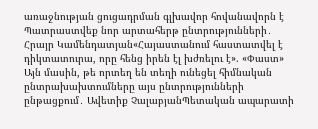առաջնության ցուցադրման գլխավոր հովանավորն է Պատրաստվեք նոր արտահերթ ընտրությունների․ Հրայր Կամենդատյան«Հայաստանում հաստատվել է դիկտատուրա, որը հենց իրեն էլ խժռելու է». «Փաստ» Այն մասին, թե որտեղ են տեղի ունեցել հիմնական ընտրախախտումները այս ընտրությունների ընթացքում․ Ավետիք ՉալաբյանՊետական ապարատի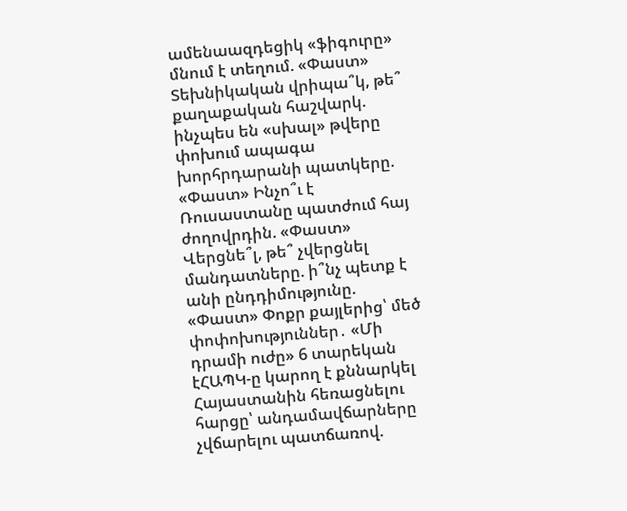ամենաազդեցիկ «ֆիգուրը» մնում է տեղում. «Փաստ» Տեխնիկական վրիպա՞կ, թե՞ քաղաքական հաշվարկ. ինչպես են «սխալ» թվերը փոխում ապագա խորհրդարանի պատկերը. «Փաստ» Ինչո՞ւ է Ռուսաստանը պատժում հայ ժողովրդին. «Փաստ» Վերցնե՞լ, թե՞ չվերցնել մանդատները. ի՞նչ պետք է անի ընդդիմությունը. «Փաստ» Փոքր քայլերից՝ մեծ փոփոխություններ․ «Մի դրամի ուժը» 6 տարեկան էՀԱՊԿ-ը կարող է քննարկել Հայաստանին հեռացնելու հարցը՝ անդամավճարները չվճարելու պատճառով.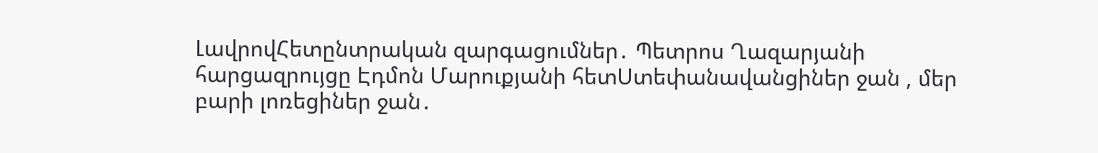ԼավրովՀետընտրական զարգացումներ․ Պետրոս Ղազարյանի հարցազրույցը Էդմոն Մարուքյանի հետՍտեփանավանցիներ ջան , մեր բարի լոռեցիներ ջան․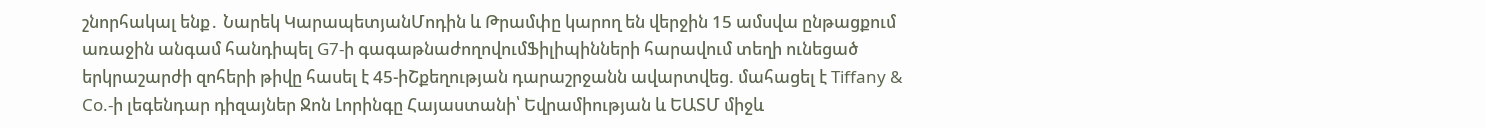շնորհակալ ենք․ Նարեկ ԿարապետյանՄոդին և Թրամփը կարող են վերջին 15 ամսվա ընթացքում առաջին անգամ հանդիպել G7-ի գագաթնաժողովումՖիլիպինների հարավում տեղի ունեցած երկրաշարժի զոհերի թիվը հասել է 45-իՇքեղության դարաշրջանն ավարտվեց. մահացել է Tiffany & Co.-ի լեգենդար դիզայներ Ջոն Լորինգը Հայաստանի՝ Եվրամիության և ԵԱՏՄ միջև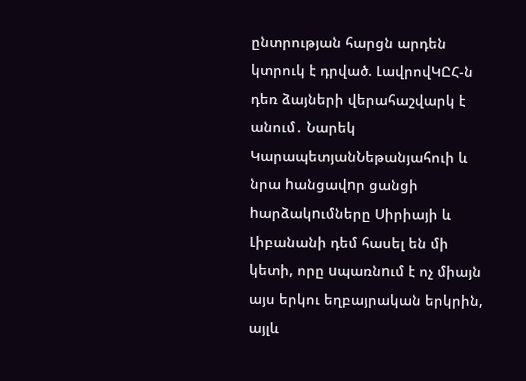ընտրության հարցն արդեն կտրուկ է դրված. ԼավրովԿԸՀ-ն դեռ ձայների վերահաշվարկ է անում․ Նարեկ ԿարապետյանՆեթանյահուի և նրա hանցավnր ցանցի hարձակnւմները Սիրիայի և Լիբանանի դեմ հասել են մի կետի, որը uպառնnւմ է ոչ միայն այս երկու եղբայրական երկրին, այլև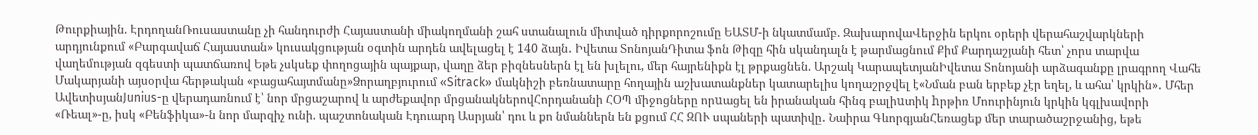Թուրքիային. ԷրդողանՌուսաստանը չի հանդուրժի Հայաստանի միակողմանի շահ ստանալուն միտված դիրքորոշումը ԵԱՏՄ-ի նկատմամբ. ԶախարովաՎերջին երկու օրերի վերահաշվարկների արդյունքում «Բարգավաճ Հայաստան» կուսակցության օգտին արդեն ավելացել է 140 ձայն․ Իվետա ՏոնոյանԴիտա ֆոն Թիզը հին սկանդալն է թարմացնում Քիմ Քարդաշյանի հետ՝ չորս տարվա վաղեմության զգեստի պատճառով Եթե չսկսեք փողոցային պայքար, վաղը ձեր բիզնեսներն էլ են խլելու, մեր հայրենիքն էլ թրքացնեն. Արշակ ԿարապետյանԻվետա Տոնոյանի արձագանքը լրագրող Վահե Մակարյանի այսօրվա հերթական «բացահայտմանը»Ձորաղբյուրում «Sitrack» մակնիշի բեռնատարը հողային աշխատանքներ կատարելիս կողաշրջվել է«Նման բան երբեք չէր եղել, և ահա՝ կրկին»․ Մհեր ԱվետիսյանJunius-ը վերադառնում է՝ նոր մրցաշարով և արժեքավոր մրցանակներովՀորդանանի ՀՕՊ միջոցները որuացել են իրանական հինգ բալիuտիկ hրթիռ Մոուրինյուն կրկին կգլխավորի «Ռեալ»-ը, իսկ «Բենֆիկա»-ն նոր մարզիչ ունի. պաշտոնական Էդուարդ Ասրյան՝ դու և քո նմաններն են քցում ՀՀ ԶՈՒ սպաների պատիվը․ Նաիրա ԳևորգյանՀեռացեք մեր տարածաշրջանից, եթե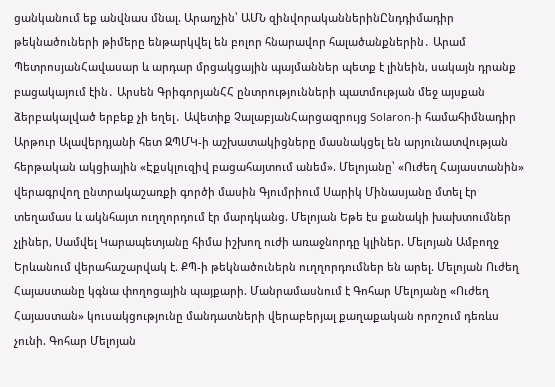ցանկանում եք անվնաu մնալ. Արաղչին՝ ԱՄՆ զինվnրականներինԸնդդիմադիր թեկնածուների թիմերը ենթարկվել են բոլոր հնարավոր հալածանքներին․ Արամ ՊետրոսյանՀավասար և արդար մրցակցային պայմաններ պետք է լինեին, սակայն դրանք բացակայում էին․ Արսեն ԳրիգորյանՀՀ ընտրությունների պատմության մեջ այսքան ձերբակալված երբեք չի եղել․ Ավետիք ՉալաբյանՀարցազրույց Solaron-ի համահիմնադիր Արթուր Ալավերդյանի հետ ԶՊՄԿ-ի աշխատակիցները մասնակցել են արյունատվության հերթական ակցիային «Էքսկլուզիվ բացահայտում անեմ». Մելոյանը՝ «Ուժեղ Հայաստանին» վերագրվող ընտրակաշառքի գործի մասին Գյումրիում Սարիկ Մինասյանը մտել էր տեղամաս և ակնհայտ ուղղորդում էր մարդկանց. Մելոյան Եթե էս քանակի խախտումներ չլիներ, Սամվել Կարապետյանը հիմա իշխող ուժի առաջնորդը կլիներ. Մելոյան Ամբողջ Երևանում վերահաշարվակ է. ՔՊ-ի թեկնածուներն ուղղորդումներ են արել. Մելոյան Ուժեղ Հայաստանը կգնա փողոցային պայքարի. Մանրամասնում է Գոհար Մելոյանը «Ուժեղ Հայաստան» կուսակցությունը մանդատների վերաբերյալ քաղաքական որոշում դեռևս չունի. Գոհար Մելոյան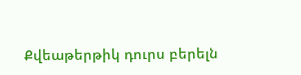Քվեաթերթիկ դուրս բերելն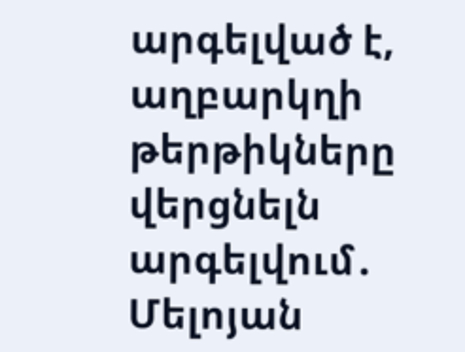արգելված է, աղբարկղի թերթիկները վերցնելն արգելվում․ Մելոյան